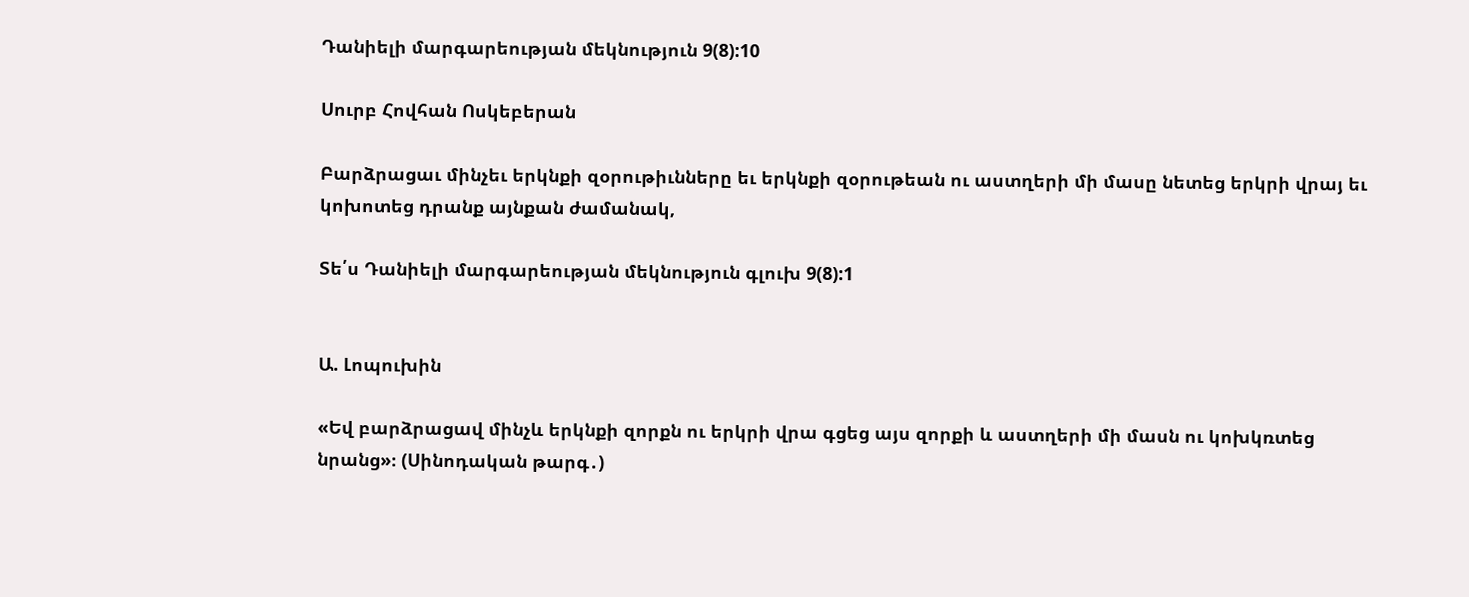Դանիելի մարգարեության մեկնություն 9(8):10

Սուրբ Հովհան Ոսկեբերան

Բարձրացաւ մինչեւ երկնքի զօրութիւնները եւ երկնքի զօրութեան ու աստղերի մի մասը նետեց երկրի վրայ եւ կոխոտեց դրանք այնքան ժամանակ,

Տե՛ս Դանիելի մարգարեության մեկնություն գլուխ 9(8):1


Ա. Լոպուխին

«Եվ բարձրացավ մինչև երկնքի զորքն ու երկրի վրա գցեց այս զորքի և աստղերի մի մասն ու կոխկռտեց նրանց»։ (Սինոդական թարգ․)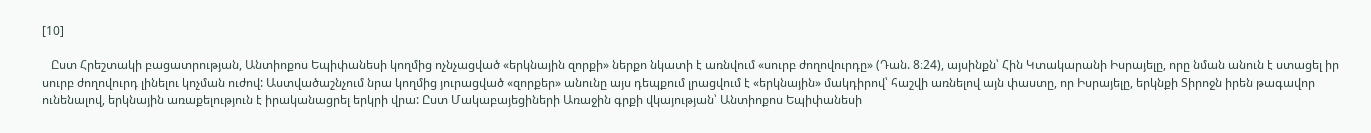[10]

   Ըստ Հրեշտակի բացատրության, Անտիոքոս Եպիփանեսի կողմից ոչնչացված «երկնային զորքի» ներքո նկատի է առնվում «սուրբ ժողովուրդը» (Դան. 8։24), այսինքն՝ Հին Կտակարանի Իսրայելը, որը նման անուն է ստացել իր սուրբ ժողովուրդ լինելու կոչման ուժով: Աստվածաշնչում նրա կողմից յուրացված «զորքեր» անունը այս դեպքում լրացվում է «երկնային» մակդիրով՝ հաշվի առնելով այն փաստը, որ Իսրայելը, երկնքի Տիրոջն իրեն թագավոր ունենալով, երկնային առաքելություն է իրականացրել երկրի վրա: Ըստ Մակաբայեցիների Առաջին գրքի վկայության՝ Անտիոքոս Եպիփանեսի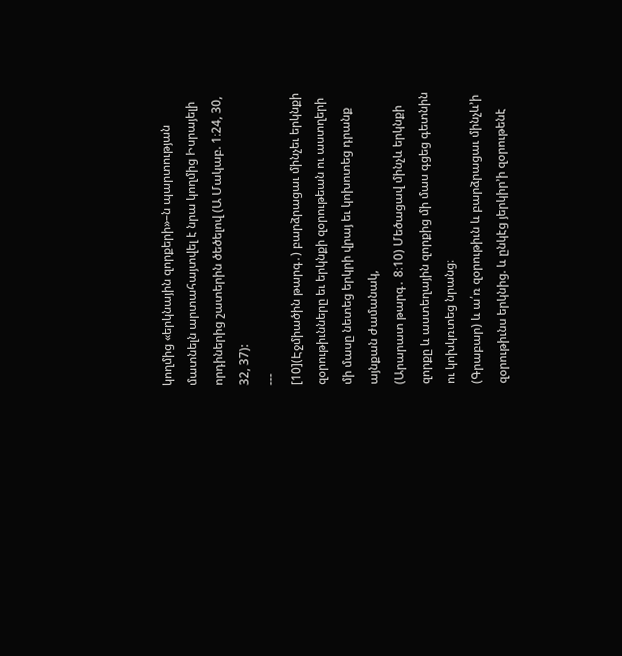կողմից «երկնային զորքերի»–ն պարտության մատնելն արտահայտվել է նրա կողմից Իսրայելի որդիներից շատերին ծեծելով (Ա Մակաբ. 1։24, 30, 32, 37):
---
[10](Էջմիածին թարգ․) բարձրացաւ մինչեւ երկնքի զօրութիւնները եւ երկնքի զօրութեան ու աստղերի մի մասը նետեց երկրի վրայ եւ կոխոտեց դրանք այնքան ժամանակ,
(Արարատ թարգ․ 8։10) Մեծացավ մինչև երկնքի զորքը և աստեղային զորքից մի մաս գցեց գետնին ու կոխկռտեց նրանց։
(Գրաբար) և ա՛ռ զօրութիւն և բարձրացաւ մինչև’ի զօրութիւնս երկնից. և ընկէց յերկիր’ի զօրութենէ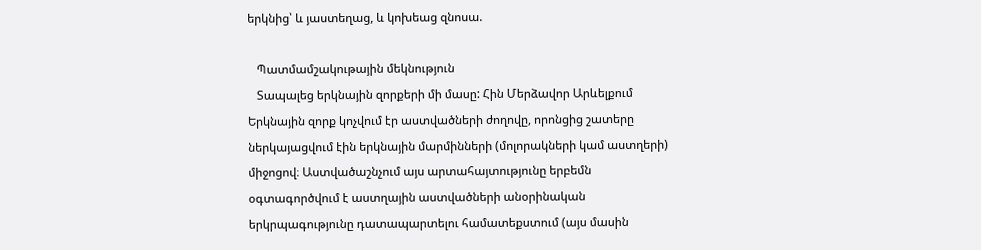երկնից՝ և յաստեղաց, և կոխեաց զնոսա.

   Պատմամշակութային մեկնություն
   Տապալեց երկնային զորքերի մի մասը: Հին Մերձավոր Արևելքում Երկնային զորք կոչվում էր աստվածների ժողովը, որոնցից շատերը ներկայացվում էին երկնային մարմինների (մոլորակների կամ աստղերի) միջոցով։ Աստվածաշնչում այս արտահայտությունը երբեմն օգտագործվում է աստղային աստվածների անօրինական երկրպագությունը դատապարտելու համատեքստում (այս մասին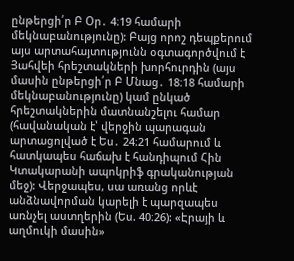ընթերցի՛ր Բ Օր․ 4։19 համարի մեկնաբանությունը): Բայց որոշ դեպքերում այս արտահայտությունն օգտագործվում է Յահվեի հրեշտակների խորհուրդին (այս մասին ընթերցի՛ր Բ Մնաց․ 18։18 համարի մեկնաբանությունը) կամ ընկած հրեշտակներին մատնանշելու համար (հավանական է՝ վերջին պարագան արտացոլված է Ես․ 24։21 համարում և հատկապես հաճախ է հանդիպում Հին Կտակարանի ապոկրիֆ գրականության մեջ): Վերջապես, սա առանց որևէ անձնավորման կարելի է պարզապես առնչել աստղերին (Ես. 40։26): «Էրայի և աղմուկի մասին»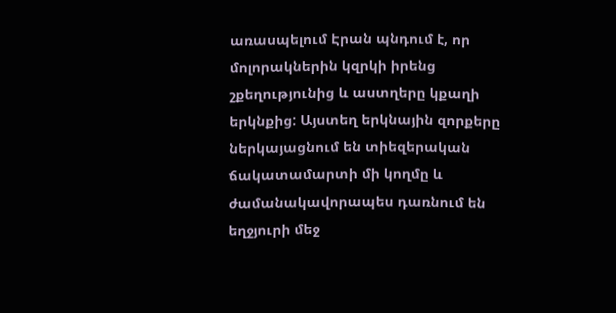առասպելում Էրան պնդում է, որ մոլորակներին կզրկի իրենց շքեղությունից և աստղերը կքաղի երկնքից: Այստեղ երկնային զորքերը ներկայացնում են տիեզերական ճակատամարտի մի կողմը և ժամանակավորապես դառնում են եղջյուրի մեջ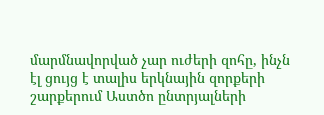մարմնավորված չար ուժերի զոհը, ինչն էլ ցույց է տալիս երկնային զորքերի շարքերում Աստծո ընտրյալների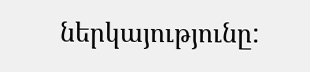ներկայությունը: